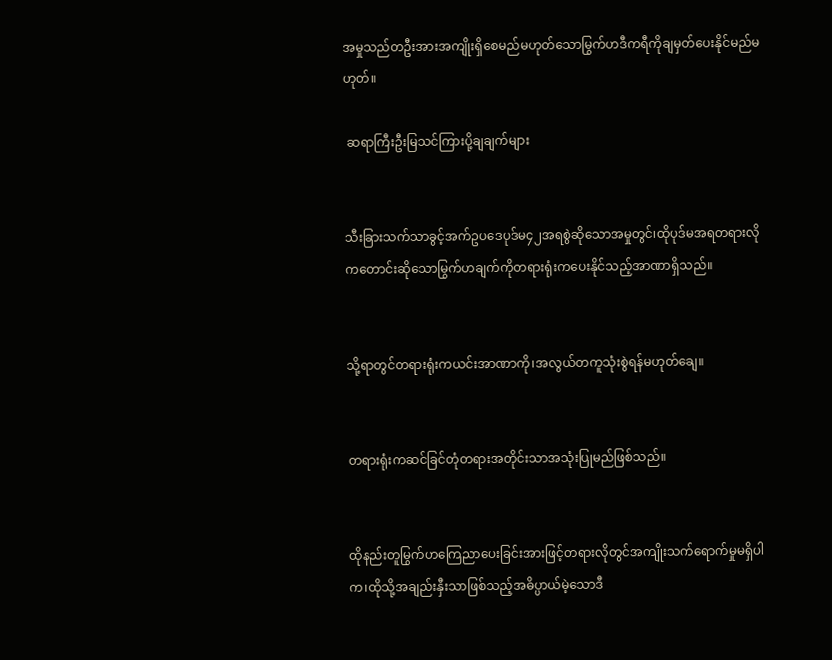အမှုသည်တဦးအားအကျိုးရှိစေမည်မဟုတ်သောမြွက်ဟဒီကရီကိုချမှတ်ပေးနိုင်မည်မဟုတ်။

 ဆရာကြီးဦးမြသင်ကြားပို့ချချက်များ


သီးခြားသက်သာခွင့်အက်ဥပဒေပုဒ်မ၄၂အရစွဲဆိုသောအမှုတွင်၊ထိုပုဒ်မအရတရားလိုကတောင်းဆိုသောမြွက်ဟချက်ကိုတရားရုံးကပေးနိုင်သည့်အာဏာရှိသည်။


သို့ရာတွင်တရားရုံးကယင်းအာဏာကို၊အလွယ်တကူသုံးစွဲရန်မဟုတ်ချေ။


တရားရုံးကဆင်ခြင်တုံတရားအတိုင်းသာအသုံးပြုမည်ဖြစ်သည်။


ထိုနည်းတူမြွက်ဟကြေညာပေးခြင်းအားဖြင့်တရားလိုတွင်အကျိုးသက်ရောက်မှုမရှိပါက၊ထိုသို့အချည်းနှီးသာဖြစ်သည့်အဓိပ္ပာယ်မဲ့သောဒီ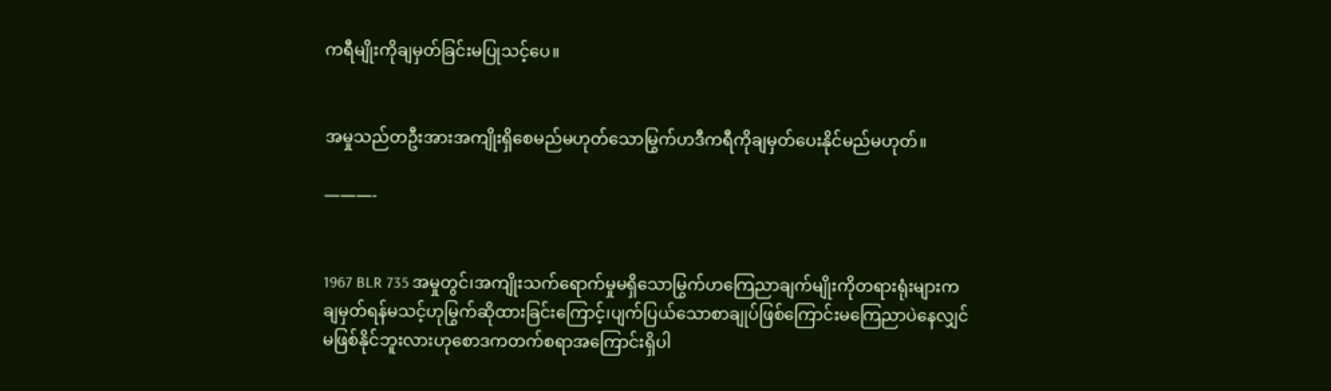ကရီမျိုးကိုချမှတ်ခြင်းမပြုသင့်ပေ။


အမှုသည်တဦးအားအကျိုးရှိစေမည်မဟုတ်သောမြွက်ဟဒီကရီကိုချမှတ်ပေးနိုင်မည်မဟုတ်။

———-


1967 BLR 735 အမှုတွင်၊အကျိုးသက်ရောက်မှုမရှိသောမြွက်ဟကြေညာချက်မျိုးကိုတရားရုံးများကချမှတ်ရန်မသင့်ဟုမြွက်ဆိုထားခြင်းကြောင့်၊ပျက်ပြယ်သောစာချုပ်ဖြစ်ကြောင်းမကြေညာပဲနေလျှင်မဖြစ်နိုင်ဘူးလားဟုစောဒကတက်စရာအကြောင်းရှိပါ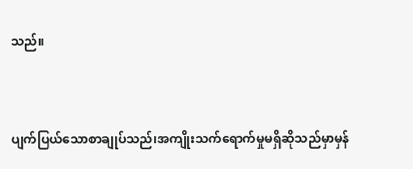သည်။


ပျက်ပြယ်သောစာချုပ်သည်၊အကျိုးသက်ရောက်မှုမရှိဆိုသည်မှာမှန်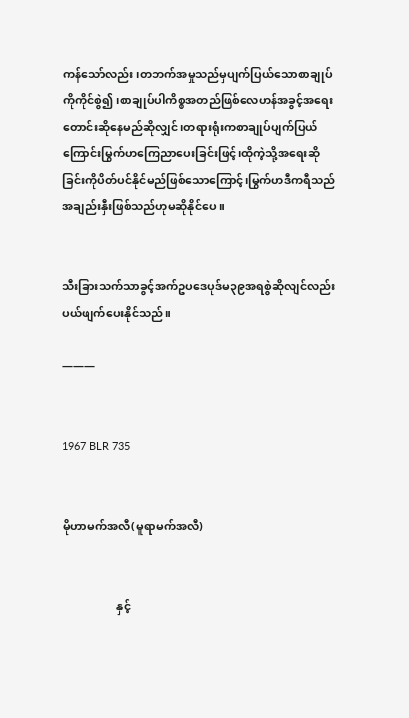ကန်သော်လည်း၊တဘက်အမှုသည်မှပျက်ပြယ်သောစာချုပ်ကိုကိုင်စွဲ၍၊စာချုပ်ပါကိစ္စအတည်ဖြစ်လေဟန်အခွင့်အရေးတောင်းဆိုနေမည်ဆိုလျှင်၊တရားရုံးကစာချုပ်ပျက်ပြယ်ကြောင်းမြွက်ဟကြေညာပေးခြင်းဖြင့်၊ထိုကဲ့သို့အရေးဆိုခြင်းကိုပိတ်ပင်နိုင်မည်ဖြစ်သောကြောင့်၊မြွက်ဟဒီကရီသည်အချည်းနှီးဖြစ်သည်ဟုမဆိုနိုင်ပေ။


သီးခြားသက်သာခွင့်အက်ဥပဒေပုဒ်မ၃၉အရစွဲဆိုလျင်လည်းပယ်ဖျက်ပေးနိုင်သည်။

———


1967 BLR 735


မိုဟာမက်အလီ(မူရာမက်အလီ)


                   နှင့်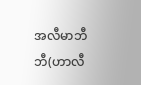အလီမာဘီဘီ(ဟာလီ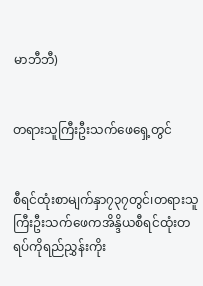မာဘီဘီ)


တရားသူကြီးဦးသက်ဖေရှေ့တွင်


စီရင်ထုံးစာမျက်နှာ၇၃၇တွင်၊တရားသူကြီးဦးသက်ဖေကအိန္ဒိယစီရင်ထုံးတရပ်ကိုရည်ညွှန်းကိုး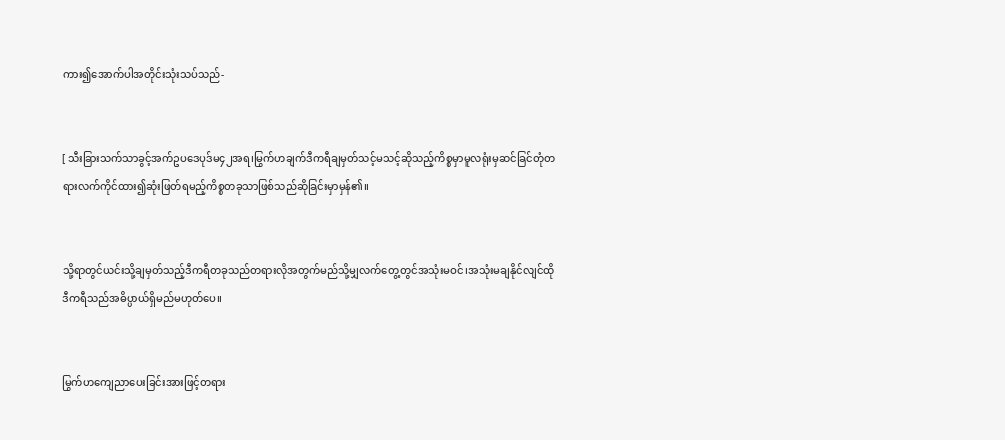ကား၍အောက်ပါအတိုင်းသုံးသပ်သည်-


[ သီးခြားသက်သာခွင့်အက်ဥပဒေပုဒ်မ၄၂အရ၊မြွက်ဟချက်ဒီကရီချမှတ်သင့်မသင့်ဆိုသည့်ကိစ္စမှာမူလရုံးမှဆင်ခြင်တုံတရားလက်ကိုင်ထား၍ဆုံးဖြတ်ရမည့်ကိစ္စတခုသာဖြစ်သည်ဆိုခြင်းမှာမှန်၏။


သို့ရာတွင်ယင်းသို့ချမှတ်သည့်ဒီကရီတခုသည်တရားလိုအတွက်မည်သို့မျှလက်တွေ့တွင်အသုံးမဝင်၊အသုံးမချနိုင်လျင်ထိုဒီကရီသည်အဓိပ္ပာယ်ရှိမည်မဟုတ်ပေ။


မြွက်ဟကျေညာပေးခြင်းအားဖြင့်တရား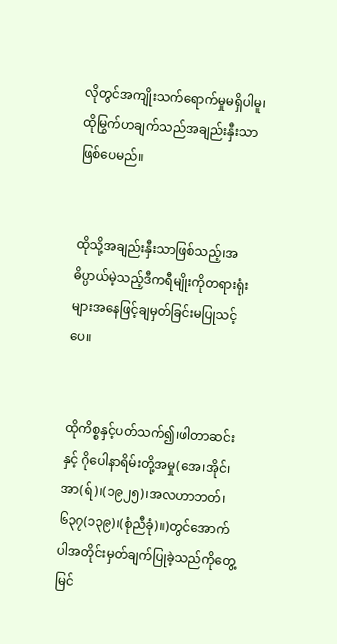လိုတွင်အကျိုးသက်ရောက်မှုမရှိပါမူ၊ထိုမြွက်ဟချက်သည်အချည်းနှီးသာဖြစ်ပေမည်။


ထိုသို့အချည်းနှီးသာဖြစ်သည့်၊အဓိပ္ပာယ်မဲ့သည့်ဒီကရီမျိုးကိုတရားရုံးများအနေဖြင့်ချမှတ်ခြင်းမပြုသင့်ပေ။


ထိုကိစ္စနှင့်ပတ်သက်၍၊ဖါတာဆင်း နှင့် ဂိုပေါနာရိမ်းတို့အမှု(အေ၊အိုင်၊အာ(ရ်)၊(၁၉၂၅)၊အလဟာဘတ်၊၆၃၇(၁၃၉)၊(စုံညီခုံ)။)တွင်အောက်ပါအတိုင်းမှတ်ချက်ပြုခဲ့သည်ကိုတွေ့မြင်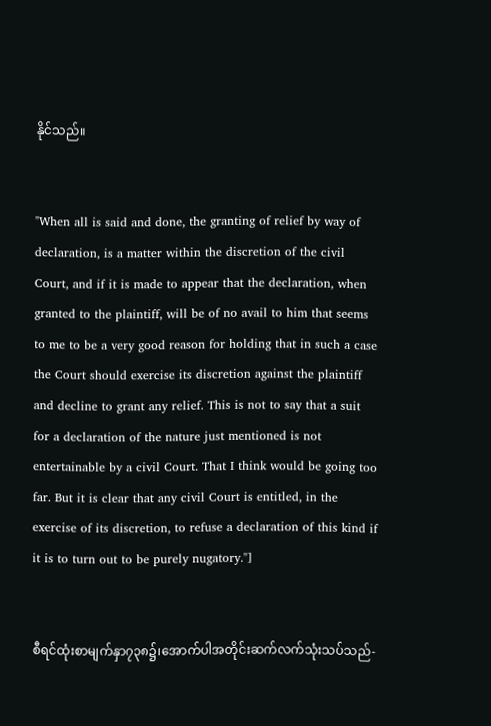နိုင်သည်။


"When all is said and done, the granting of relief by way of declaration, is a matter within the discretion of the civil Court, and if it is made to appear that the declaration, when granted to the plaintiff, will be of no avail to him that seems to me to be a very good reason for holding that in such a case the Court should exercise its discretion against the plaintiff and decline to grant any relief. This is not to say that a suit for a declaration of the nature just mentioned is not entertainable by a civil Court. That I think would be going too far. But it is clear that any civil Court is entitled, in the exercise of its discretion, to refuse a declaration of this kind if it is to turn out to be purely nugatory."]


စီရင်ထုံးစာမျက်နှာ၇၃၈၌၊အောက်ပါအတိုင်းဆက်လက်သုံးသပ်သည်-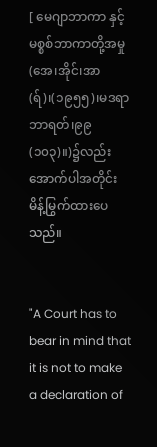[ မေဂျာဘာကာ နှင့် မစ္စစ်ဘာကာတို့အမှု(အေ၊အိုင်၊အာ(ရ်)၊(၁၉၅၅)၊မဒရာဘာရတ်၊၉၉(၁၀၃)။)၌လည်းအောက်ပါအတိုင်းမိန့်မြွက်ထားပေသည်။


"A Court has to bear in mind that it is not to make a declaration of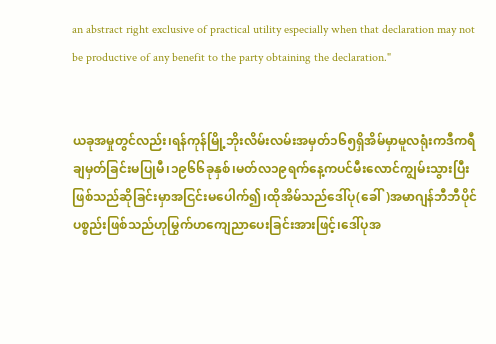an abstract right exclusive of practical utility especially when that declaration may not be productive of any benefit to the party obtaining the declaration."


ယခုအမှုတွင်လည်း၊ရန်ကုန်မြို့ဘိုးလိမ်းလမ်းအမှတ်၁၆၅ရှိအိမ်မှာမူလရုံးကဒီကရီချမှတ်ခြင်းမပြုမီ၊၁၉၆၆ခုနှစ်၊မတ်လ၁၉ရက်နေ့ကပင်မီးလောင်ကျွမ်းသွားပြီးဖြစ်သည်ဆိုခြင်းမှာအငြင်းမပေါက်၍၊ထိုအိမ်သည်ဒေါ်ပု(ခေါ်)အမာဂျန်ဘီဘီပိုင်ပစ္စည်းဖြစ်သည်ဟုမြွက်ဟကျေညာပေးခြင်းအားဖြင့်၊ဒေါ်ပုအ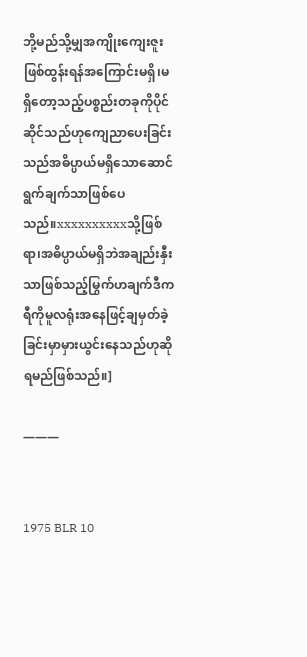ဘို့မည်သို့မျှအကျိုးကျေးဇူးဖြစ်ထွန်းရန်အကြောင်းမရှိ၊မရှိတော့သည့်ပစ္စည်းတခုကိုပိုင်ဆိုင်သည်ဟုကျေညာပေးခြင်းသည်အဓိပ္ပာယ်မရှိသောဆောင်ရွက်ချက်သာဖြစ်ပေသည်။xxxxxxxxxxသို့ဖြစ်ရာ၊အဓိပ္ပာယ်မရှိဘဲအချည်းနှီးသာဖြစ်သည့်မြွက်ဟချက်ဒီကရီကိုမူလရုံးအနေဖြင့်ချမှတ်ခဲ့ခြင်းမှာမှားယွင်းနေသည်ဟုဆိုရမည်ဖြစ်သည်။]

———


1975 BLR 10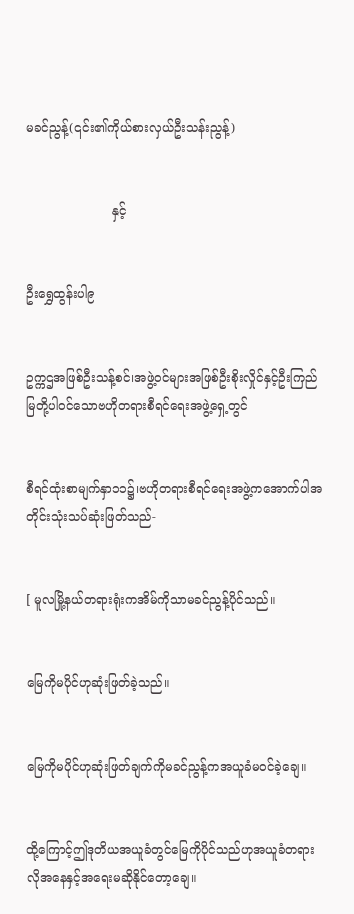မခင်ညွန့်(၎င်း၏ကိုယ်စားလှယ်ဦးသန်းညွန့်)


                      နှင့်


ဦးရွှေထွန်းပါ၉


ဥက္ကဌအဖြစ်ဦးသန့်စင်၊အဖွဲ့ဝင်များအဖြစ်ဦးစိုးလှိုင်နှင့်ဦးကြည်မြတို့ပါဝင်သောဗဟိုတရားစီရင်ရေးအဖွဲ့ရှေ့တွင်


စီရင်ထုံးစာမျက်နှာ၁၁၌၊ဗဟိုတရားစီရင်ရေးအဖွဲ့ကအောက်ပါအတိုင်းသုံးသပ်ဆုံးဖြတ်သည်-


[ မူလမြို့နယ်တရားရုံးကအိမ်ကိုသာမခင်ညွန့်ပိုင်သည်။


မြေကိုမပိုင်ဟုဆုံးဖြတ်ခဲ့သည်။


မြေကိုမပိုင်ဟုဆုံးဖြတ်ချက်ကိုမခင်ညွန့်ကအယူခံမဝင်ခဲ့ချေ။


ထို့ကြောင့်ဤဒုတိယအယူခံတွင်မြေကိုပိုင်သည်ဟုအယူခံတရားလိုအနေနှင့်အရေးမဆိုနိုင်တော့ချေ။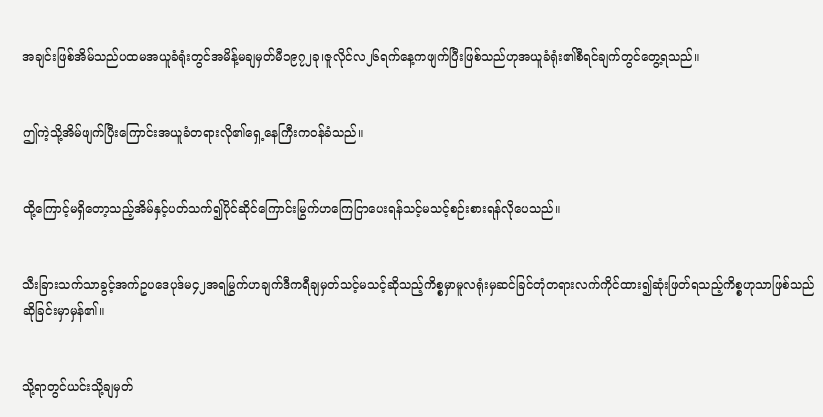အချင်းဖြစ်အိမ်သည်ပထမအယူခံရုံးတွင်အမိန့်မချမှတ်မီ၁၉၇၂ခု၊ဇူလိုင်လ၂၆ရက်နေ့ကဖျက်ပြီးဖြစ်သည်ဟုအယူခံရုံး၏စီရင်ချက်တွင်တွေ့ရသည်။


ဤကဲ့သို့အိမ်ဖျက်ပြီးကြောင်းအယူခံတရားလို၏ရှေ့နေကြီးကဝန်ခံသည်။


ထို့ကြောင့်မရှိတော့သည့်အိမ်နှင့်ပတ်သက်၍ပိုင်ဆိုင်ကြောင်းမြွက်ဟကြေငြာပေးရန်သင့်မသင့်စဉ်းစားရန်လိုပေသည်။


သီးခြားသက်သာခွင့်အက်ဥပဒေပုဒ်မ၄၂အရမြွက်ဟချက်ဒီကရီချမှတ်သင့်မသင့်ဆိုသည့်ကိစ္စမှာမူလရုံးမှဆင်ခြင်တုံတရားလက်ကိုင်ထား၍ဆုံးဖြတ်ရသည့်ကိစ္စဟုသာဖြစ်သည်ဆိုခြင်းမှာမှန်၏။


သို့ရာတွင်ယင်းသို့ချမှတ်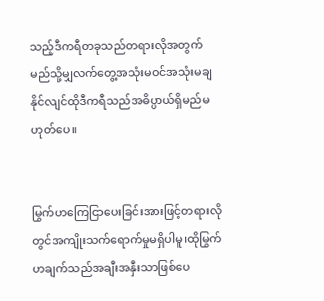သည့်ဒီကရီတခုသည်တရားလိုအတွက်မည်သို့မျှလက်တွေ့အသုံးမဝင်အသုံးမချနိုင်လျင်ထိုဒီကရီသည်အဓိပ္ပာယ်ရှိမည်မဟုတ်ပေ။


မြွက်ဟကြေငြာပေးခြင်းအားဖြင့်တရားလိုတွင်အကျိုးသက်ရောက်မှုမရှိပါမူ၊ထိုမြွက်ဟချက်သည်အချီးအနှီးသာဖြစ်ပေ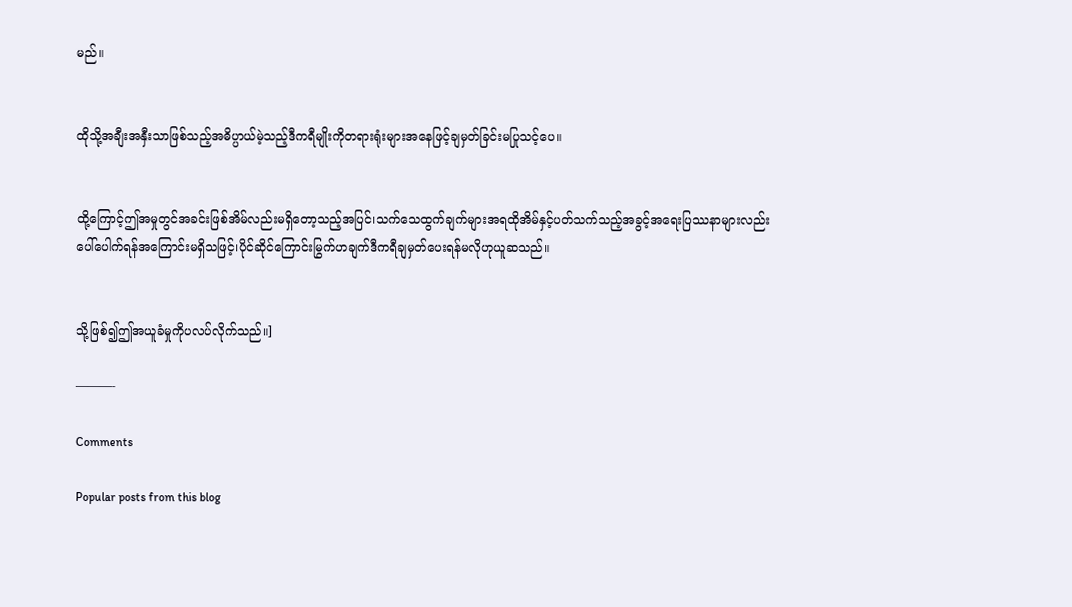မည်။


ထိုသို့အချီးအနှီးသာဖြစ်သည့်အဓိပ္ပာယ်မဲ့သည့်ဒီကရီမျိုးကိုတရားရုံးများအနေဖြင့်ချမှတ်ခြင်းမပြုသင့်ပေ။


ထို့ကြောင့်ဤအမှုတွင်အခင်းဖြစ်အိမ်လည်းမရှိတော့သည့်အပြင်၊သက်သေထွက်ချက်များအရထိုအိမ်နှင့်ပတ်သက်သည့်အခွင့်အရေးပြဿနာများလည်းပေါ်ပေါက်ရန်အကြောင်းမရှိသဖြင့်၊ပိုင်ဆိုင်ကြောင်းမြွက်ဟချက်ဒီကရီချမှတ်ပေးရန်မလိုဟုယူဆသည်။


သို့ဖြစ်၍ဤအယူခံမှုကိုပလပ်လိုက်သည်။]

———-

Comments

Popular posts from this blog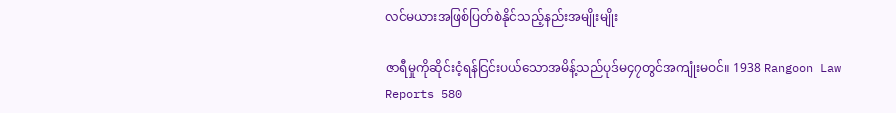လင်မယားအဖြစ်ပြတ်စဲနိုင်သည့်နည်းအမျိုးမျိုး

ဇာရီမှုကိုဆိုင်းငံ့ရန်ငြင်းပယ်သောအမိန့်သည်ပုဒ်မ၄၇တွင်အကျုံးမဝင်။ 1938 Rangoon Law Reports 580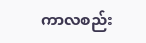ကာလစည်း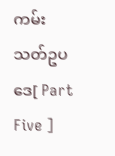ကမ်းသတ်ဥပဒေ[ Part Five ]